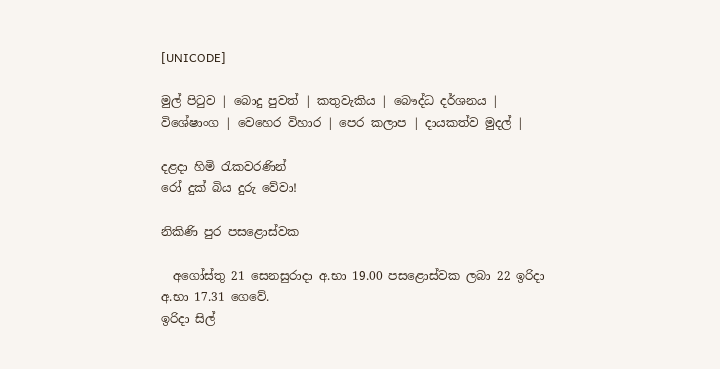[UNICODE]

මුල් පිටුව | බොදු පුවත් | කතුවැකිය | බෞද්ධ දර්ශනය | විශේෂාංග | වෙහෙර විහාර | පෙර කලාප | දායකත්ව මුදල් |

දළදා හිමි රැකවරණින්
රෝ දුක් බිය දුරු වේවා!

නිකිණි පුර පසළොස්වක

  අගෝස්තු 21 සෙනසුරාදා අ.භා 19.00 පසළොස්වක ලබා 22 ඉරිදා අ.භා 17.31 ගෙවේ.
ඉරිදා සිල්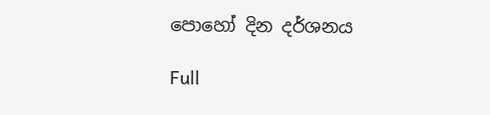පොහෝ දින දර්ශනය

Full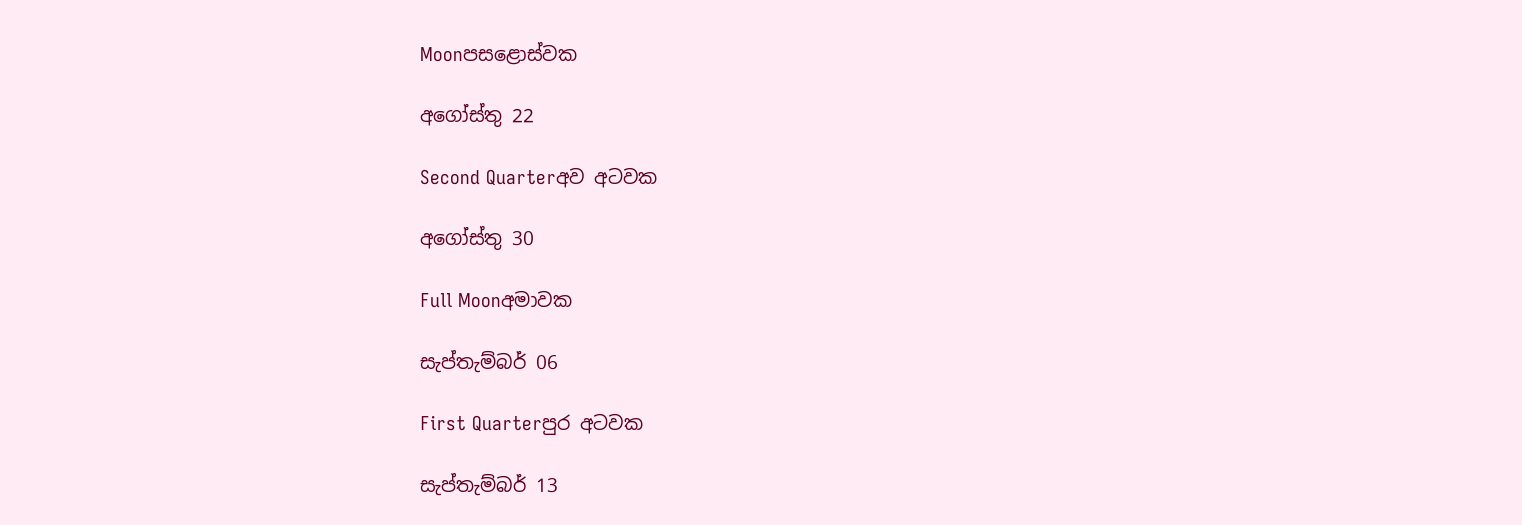Moonපසළොස්වක

අගෝස්තු 22

Second Quarterඅව අටවක

අගෝස්තු 30

Full Moonඅමාවක

සැප්තැම්බර් 06

First Quarterපුර අටවක

සැප්තැම්බර් 13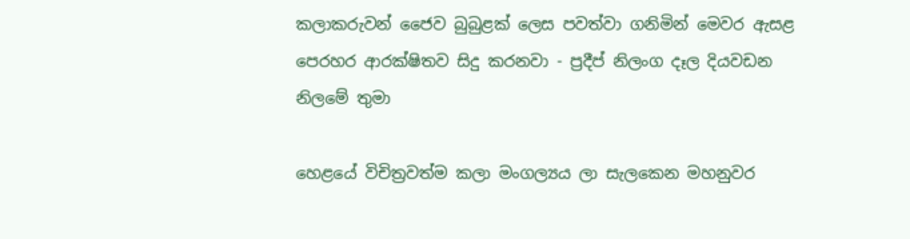කලාකරුවන් ජෛව බුබුළක් ලෙස පවත්වා ගනිමින් මෙවර ඇසළ පෙරහර ආරක්ෂිතව සිදු කරනවා - ප්‍රදීප් නිලංග දෑල දියවඩන නිලමේ තුමා

හෙළයේ විචිත්‍රවත්ම කලා මංගල්‍යය ලා සැලකෙන මහනුවර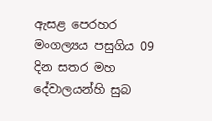ඇසළ පෙරහර මංගල්‍යය පසුගිය 09 දින සතර මහ දේවාලයන්හි සුබ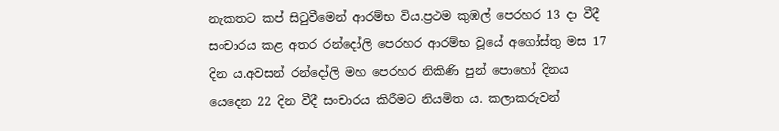නැකතට කප් සිටුවීමෙන් ආරම්භ විය.ප්‍රථම කුඹල් පෙරහර 13 දා වීදී සංචාරය කළ අතර රන්දෝලි පෙරහර ආරම්භ වූයේ අගෝස්තු මස 17 දින ය.අවසන් රන්දෝලි මහ පෙරහර නිකිණි පුන් පොහෝ දිනය යෙදෙන 22 දින වීදී සංචාරය කිරීමට නියමිත ය. කලාකරුවන්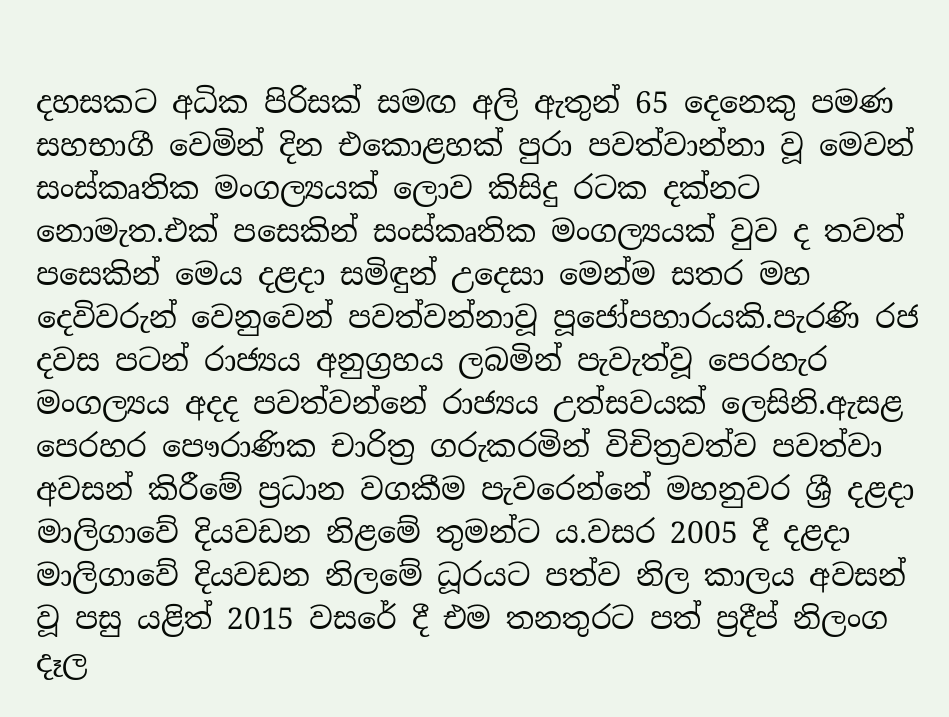දහසකට අධික පිරිසක් සමඟ අලි ඇතුන් 65 දෙනෙකු පමණ සහභාගී වෙමින් දින එකොළහක් පුරා පවත්වාන්නා වූ මෙවන් සංස්කෘතික මංගල්‍යයක් ලොව කිසිදු රටක දක්නට නොමැත.එක් පසෙකින් සංස්කෘතික මංගල්‍යයක් වුව ද තවත් පසෙකින් මෙය දළදා සමිඳුන් උදෙසා මෙන්ම සතර මහ දෙවිවරුන් වෙනුවෙන් පවත්වන්නාවූ පූජෝපහාරයකි.පැරණි රජ දවස පටන් රාජ්‍යය අනුග්‍රහය ලබමින් පැවැත්වූ පෙරහැර මංගල්‍යය අදද පවත්වන්නේ රාජ්‍යය උත්සවයක් ලෙසිනි.ඇසළ පෙරහර පෞරාණික චාරිත්‍ර ගරුකරමින් විචිත්‍රවත්ව පවත්වා අවසන් කිරීමේ ප්‍රධාන වගකීම පැවරෙන්නේ මහනුවර ශ්‍රී දළදා මාලිගාවේ දියවඩන නිළමේ තුමන්ට ය.වසර 2005 දී දළදා මාලිගාවේ දියවඩන නිලමේ ධූරයට පත්ව නිල කාලය අවසන් වූ පසු යළිත් 2015 වසරේ දී එම තනතුරට පත් ප්‍රදීප් නිලංග දෑල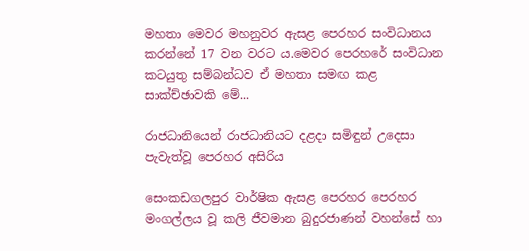මහතා මෙවර මහනුවර ඇසළ පෙරහර සංවිධානය කරන්නේ 17 වන වරට ය.මෙවර පෙරහරේ සංවිධාන කටයුතු සම්බන්ධව ඒ මහතා සමඟ කළ සාක්ච්ඡාවකි මේ...

රාජධානියෙන් රාජධානියට දළදා සමිඳුන් උදෙසා පැවැත්වූ පෙරහර අසිරිය

සෙංකඩගලපුර වාර්ෂික ඇසළ පෙරහර පෙරහර මංගල්ලය වූ කලි ජීවමාන බුදුරජාණන් වහන්සේ හා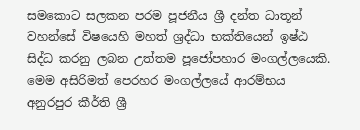සමකොට සලකන පරම පූජනීය ශ්‍රී දන්ත ධාතූන් වහන්සේ විෂයෙහි මහත් ශ්‍රද්ධා භක්තියෙන් ඉෂ්ඨ සිද්ධ කරනු ලබන උත්තම පූජෝපහාර මංගල්ලයෙකි. මෙම අසිරිමත් පෙරහර මංගල්ලයේ ආරම්භය අනුරපුර කීර්ති ශ්‍රී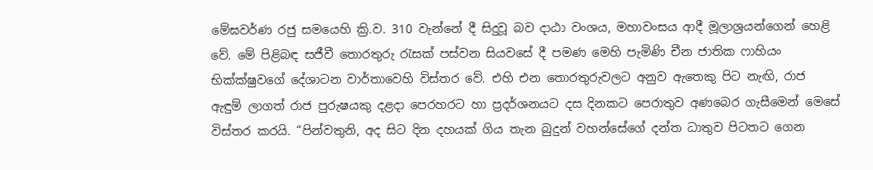මේඝවර්ණ රජු සමයෙහි ක්‍රි.ව. 310 වැන්නේ දී සිදුවූ බව දාඨා වංශය, මහාවංසය ආදී මූලාශ්‍රයන්ගෙන් හෙළි වේ. මේ පිළිබඳ සජීවී තොරතුරු රැසක් පස්වන සියවසේ දී පමණ මෙහි පැමිණි චීන ජාතික ෆාහියං භික්ක්ෂුවගේ දේශාටන වාර්තාවෙහි විස්තර වේ. එහි එන තොරතුරුවලට අනුව ඇතෙකු පිට නැඟි, රාජ ඇඳුම් ලාගත් රාජ පුරුෂයකු දළදා පෙරහරට හා ප්‍රදර්ශනයට දස දිනකට පෙරාතුව අණබෙර ගැසීමෙන් මෙසේ විස්තර කරයි. “පින්වතුනි, අද සිට දින දහයක් ගිය තැන බුදුන් වහන්සේගේ දන්ත ධාතුව පිටතට ගෙන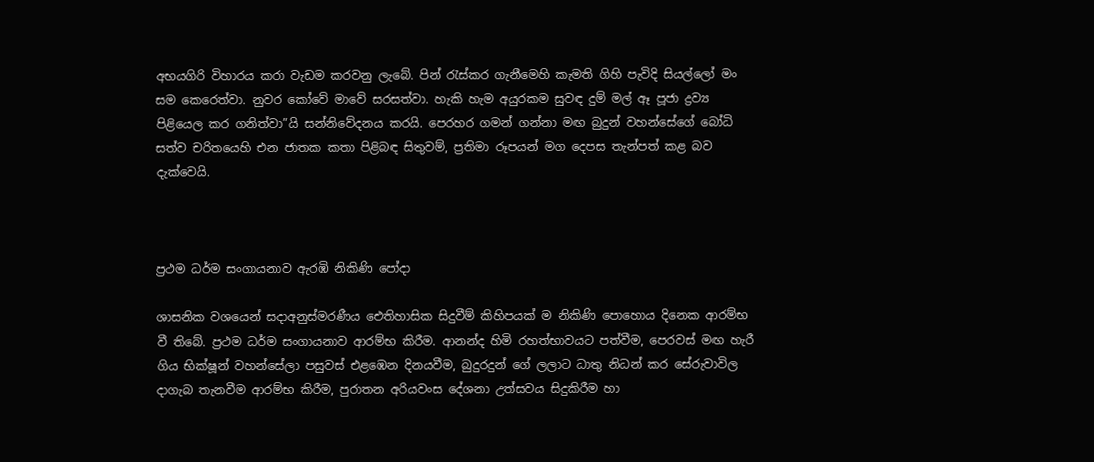අභයගිරි විහාරය කරා වැඩම කරවනු ලැබේ. පින් රැස්කර ගැනීමෙහි කැමති ගිහි පැවිදි සියල්ලෝ මං සම කෙරෙත්වා. නුවර කෝවේ මාවේ සරසත්වා. හැකි හැම අයුරකම සුවඳ දුම් මල් ඈ පූජා ද්‍රව්‍ය පිළියෙල කර ගනිත්වා”යි සන්නිවේදනය කරයි. පෙරහර ගමන් ගන්නා මඟ බුදුන් වහන්සේගේ බෝධි සත්ව චරිතයෙහි එන ජාතක කතා පිළිබඳ සිතුවම්, ප්‍රතිමා රූපයන් මග දෙපස තැන්පත් කළ බව දැක්වෙයි.



ප්‍රථම ධර්ම සංගායනාව ඇරඹි නිකිණි පෝදා

ශාසනික වශයෙන් සදාඅනුස්මරණීය ඓතිහාසික සිදුවීම් කිහිපයක් ම නිකිණි පොහොය දිනෙක ආරම්භ වී තිබේ. ප්‍රථම ධර්ම සංගායනාව ආරම්භ කිරීම. ආනන්ද හිමි රහත්භාවයට පත්වීම, පෙරවස් මඟ හැරී ගිය භික්ෂූන් වහන්සේලා පසුවස් එළඹෙන දිනයවීම, බුදුරදුන් ගේ ලලාට ධාතු නිධන් කර සේරුවාවිල දාගැබ තැනවීම ආරම්භ කිරීම, පුරාතන අරියවංස දේශනා උත්සවය සිදුකිරීම හා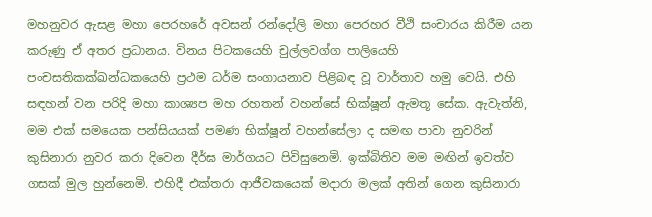මහනුවර ඇසළ මහා පෙරහරේ අවසන් රන්දෝලි මහා පෙරහර වීථි සංචාරය කිරීම යන කරුණු ඒ අතර ප්‍රධානය. විනය පිටකයෙහි චුල්ලවග්ග පාලියෙහි පංචසතිකක්ඛන්ධකයෙහි ප්‍රථම ධර්ම සංගායනාව පිළිබඳ වූ වාර්තාව හමු වෙයි. එහි සඳහන් වන පරිදි මහා කාශ්‍යප මහ රහතන් වහන්සේ භික්ෂූන් ඇමතූ සේක. ඇවැත්නි, මම එක් සමයෙක පන්සියයක් පමණ භික්ෂූන් වහන්සේලා ද සමඟ පාවා නුවරින් කුසිනාරා නුවර කරා දිවෙන දීර්ඝ මාර්ගයට පිවිසුනෙමි. ඉක්බිතිව මම මඟින් ඉවත්ව ගසක් මුල හුන්නෙමි. එහිදී එක්තරා ආජීවකයෙක් මදාරා මලක් අතින් ගෙන කුසිනාරා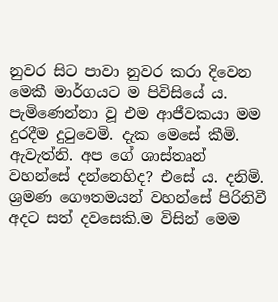නුවර සිට පාවා නුවර කරා දිවෙන මෙකී මාර්ගයට ම පිවිසියේ ය. පැමිණෙන්නා වූ එම ආජීවකයා මම දුරදීම දුටුවෙමි. දැක මෙසේ කීමි. ඇවැත්නි. අප ගේ ශාස්තෘන් වහන්සේ දන්නෙහිද? එසේ ය. දනිමි. ශ්‍රමණ ගෞතමයන් වහන්සේ පිරිනිවී අදට සත් දවසෙකි.ම විසින් මෙම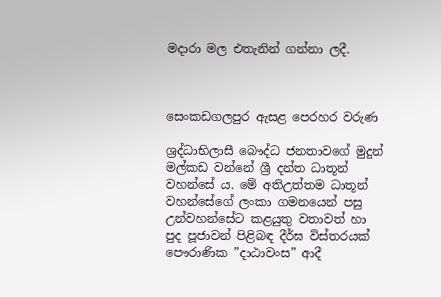මදාරා මල එතැනින් ගන්නා ලදී.



සෙංකඩගලපුර ඇසළ පෙරහර වරුණ

ශ්‍රද්ධාභිලාසී බෞද්ධ ජනතාවගේ මුදුන් මල්කඩ වන්නේ ශ්‍රී දන්ත ධාතූන් වහන්සේ ය. මේ අතිඋත්තම ධාතූන් වහන්සේගේ ලංකා ගමනයෙන් පසු උන්වහන්සේට කළයුතු වතාවත් හා පුද පූජාවන් පිළිබඳ දීර්ඝ විස්තරයක් පෞරාණික ”දාඨාවංස” ආදී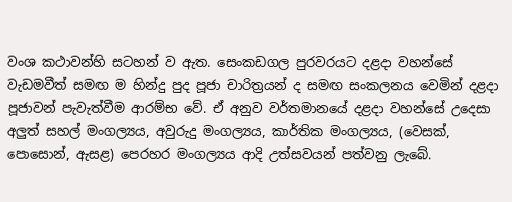වංශ කථාවන්හි සටහන් ව ඇත. සෙංකඩගල පුරවරයට දළදා වහන්සේ වැඩමවීත් සමඟ ම හින්දු පුද පූජා චාරිත්‍රයන් ද සමඟ සංකලනය වෙමින් දළදා පූජාවන් පැවැත්වීම ආරම්භ වේ. ඒ අනුව වර්තමානයේ දළදා වහන්සේ උදෙසා අලුත් සහල් මංගල්‍යය, අවුරුදු මංගල්‍යය, කාර්තික මංගල්‍යය, (වෙසක්, පොසොන්, ඇසළ) පෙරහර මංගල්‍යය ආදි උත්සවයන් පත්වනු ලැබේ.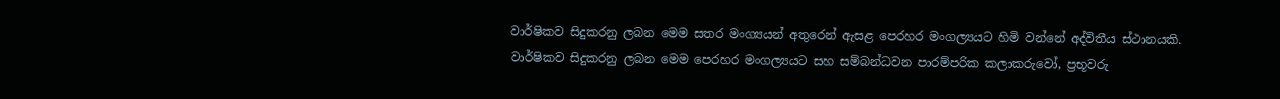වාර්ෂිකව සිදුකරනු ලබන මෙම සතර මංග්‍යයන් අතුරෙන් ඇසළ පෙරහර මංගල්‍යයට හිමි වන්නේ අද්විතීය ස්ථානයකි. වාර්ෂිකව සිදුකරනු ලබන මෙම පෙරහර මංගල්‍යයට සහ සම්බන්ධවන පාරම්පරික කලාකරුවෝ, ප්‍රභූවරු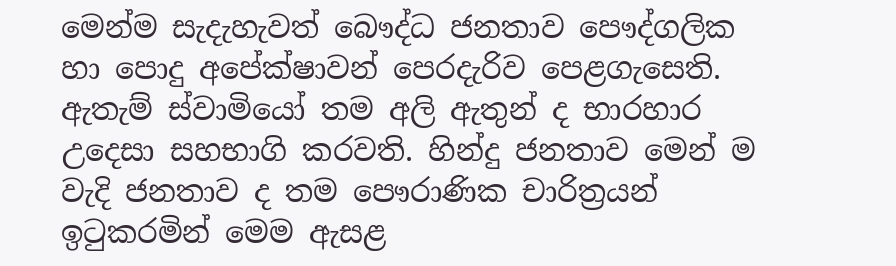මෙන්ම සැදැහැවත් බෞද්ධ ජනතාව පෞද්ගලික හා පොදු අපේක්ෂාවන් පෙරදැරිව පෙළගැසෙති. ඇතැම් ස්වාමියෝ තම අලි ඇතුන් ද භාරහාර උදෙසා සහභාගි කරවති. හින්දු ජනතාව මෙන් ම වැදි ජනතාව ද තම පෞරාණික චාරිත්‍රයන් ඉටුකරමින් මෙම ඇසළ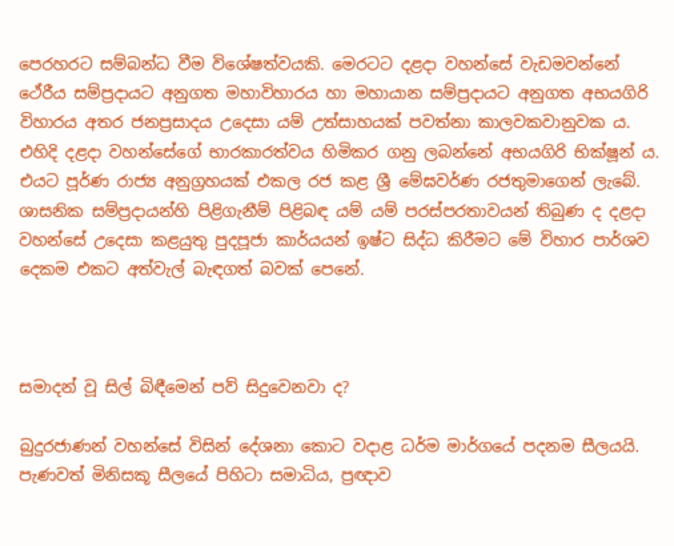පෙරහරට සම්බන්ධ වීම විශේෂත්වයකි. මෙරටට දළදා වහන්සේ වැඩමවන්නේ ථේරීය සම්ප්‍රදායට අනුගත මහාවිහාරය හා මහායාන සම්ප්‍රදායට අනුගත අභයගිරි විහාරය අතර ජනප්‍රසාදය උදෙසා යම් උත්සාහයක් පවත්නා කාලවකවානුවක ය. එහිදි දළදා වහන්සේගේ භාරකාරත්වය හිමිකර ගනු ලබන්නේ අභයගිරි භික්ෂූන් ය. එයට පූර්ණ රාජ්‍ය අනුග්‍රහයක් එකල රජ කළ ශ්‍රී මේඝවර්ණ රජතුමාගෙන් ලැබේ. ශාසනික සම්ප්‍රදායන්හි පිළිගැනීම් පිළිබඳ යම් යම් පරස්පරතාවයන් තිබුණ ද දළදා වහන්සේ උදෙසා කළයුතු පුදපූජා කාර්යයන් ඉෂ්ට සිද්ධ කිරීමට මේ විහාර පාර්ශව දෙකම එකට අත්වැල් බැඳගත් බවක් පෙනේ.



සමාදන් වූ සිල් බිඳීමෙන් පව් සිදුවෙනවා ද?

බුදුරජාණන් වහන්සේ විසින් දේශනා කොට වදාළ ධර්ම මාර්ගයේ පදනම සීලයයි. පැණවත් මිනිසකූ සීලයේ පිහිටා සමාධිය, ප්‍රඥාව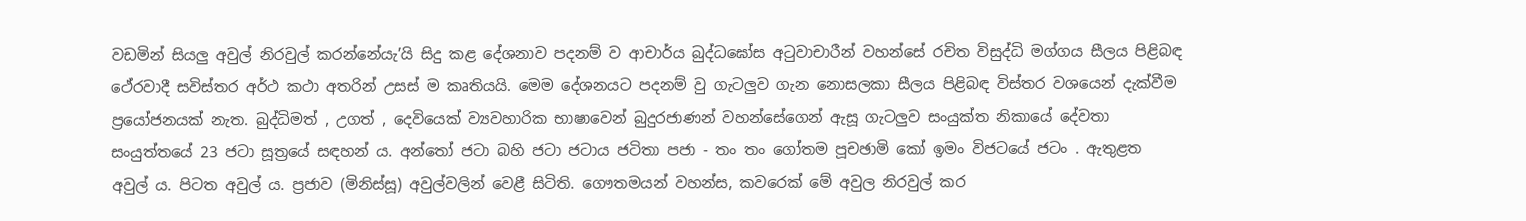වඩමින් සියලු අවුල් නිරවුල් කරන්නේයැ’යි සිදු කළ දේශනාව පදනම් ව ආචාර්ය බුද්ධඝෝස අටුවාචාරීන් වහන්සේ රචිත විසුද්ධි මග්ගය සීලය පිළිබඳ ථේරවාදී සවිස්තර අර්ථ කථා අතරින් උසස් ම කෘතියයි. මෙම දේශනයට පදනම් වු ගැටලුව ගැන නොසලකා සීලය පිළිබඳ විස්තර වශයෙන් දැක්වීම ප්‍රයෝජනයක් නැත. බුද්ධිමත් , උගත් , දෙවියෙක් ව්‍යවහාරික භාෂාවෙන් බුදුරජාණන් වහන්සේගෙන් ඇසූ ගැටලුව සංයුක්ත නිකායේ දේවතා සංයුත්තයේ 23 ජටා සූත්‍රයේ සඳහන් ය. අන්තෝ ජටා බහි ජටා ජටාය ජටිතා පජා - තං තං ගෝතම පූචඡාමි කෝ ඉමං විජටයේ ජටං . ඇතුළත අවුල් ය. පිටත අවුල් ය. ප්‍රජාව (මිනිස්සූ) අවුල්වලින් වෙළී සිටිති. ගෞතමයන් වහන්ස, කවරෙක් මේ අවුල නිරවුල් කර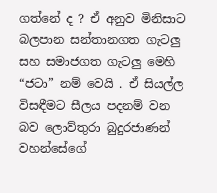ගත්නේ ද ? ඒ අනුව මිනිසාට බලපාන සන්තානගත ගැටලු සහ සමාජගත ගැටලු මෙහි “ජටා” නම් වෙයි . ඒ සියල්ල විසඳීමට සීලය පදනම් වන බව ලොව්තුරා බුදුරජාණන් වහන්සේගේ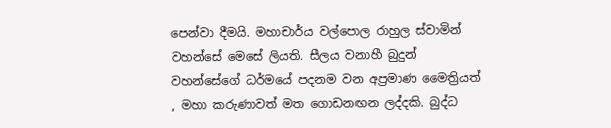පෙන්වා දීමයි. මහාචාර්ය වල්පොල රාහුල ස්වාමින් වහන්සේ මෙසේ ලියති. සීලය වනාහී බුදුන් වහන්සේගේ ධර්මයේ පදනම වන අප්‍රමාණ මෛත්‍රියත් , මහා කරුණාවත් මත ගොඩනඟන ලද්දකි. බුද්ධ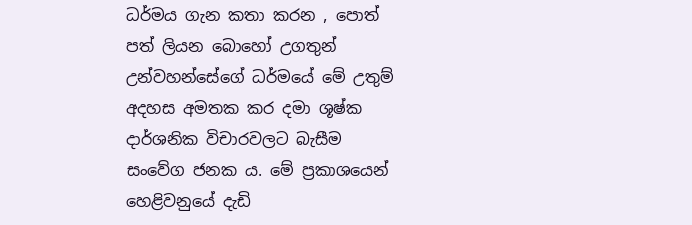ධර්මය ගැන කතා කරන , පොත් පත් ලියන බොහෝ උගතුන් උන්වහන්සේගේ ධර්මයේ මේ උතුම් අදහස අමතක කර දමා ශූෂ්ක දාර්ශනික විචාරවලට බැසීම සංවේග ජනක ය. මේ ප්‍රකාශයෙන් හෙළිවනුයේ දැඩි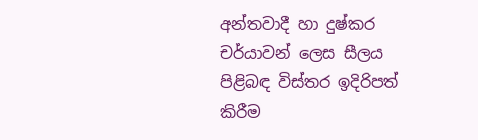අන්තවාදී හා දුෂ්කර චර්යාවන් ලෙස සීලය පිළිබඳ විස්තර ඉදිරිපත් කිරීම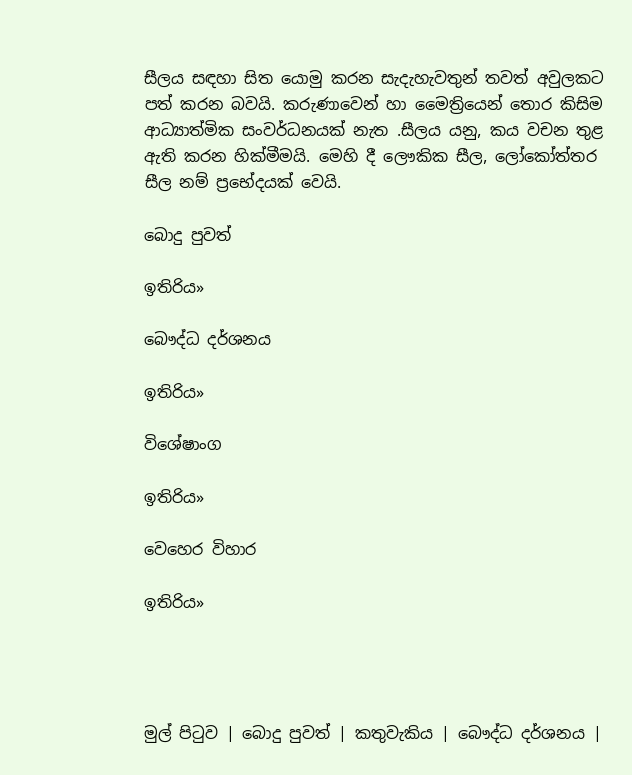සීලය සඳහා සිත යොමු කරන සැදැහැවතුන් තවත් අවුලකට පත් කරන බවයි. කරුණාවෙන් හා මෛත්‍රියෙන් තොර කිසිම ආධ්‍යාත්මික සංවර්ධනයක් නැත .සීලය යනු, කය වචන තුළ ඇති කරන හික්මීමයි. මෙහි දී ලෞකික සීල, ලෝකෝත්තර සීල නම් ප්‍රභේදයක් වෙයි.

බොදු පුවත්

ඉතිරිය»

බෞද්ධ දර්ශනය

ඉතිරිය»

විශේෂාංග

ඉතිරිය»

වෙහෙර විහාර

ඉතිරිය»




මුල් පිටුව | බොදු පුවත් | කතුවැකිය | බෞද්ධ දර්ශනය |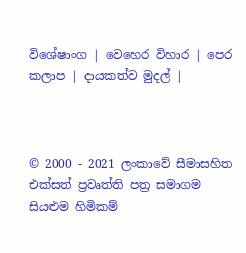විශේෂාංග | වෙහෙර විහාර | පෙර කලාප | දායකත්ව මුදල් |



© 2000 - 2021 ලංකාවේ සීමාසහිත එක්සත් ප්‍රවෘත්ති පත්‍ර සමාගම
සියළුම හිමිකම්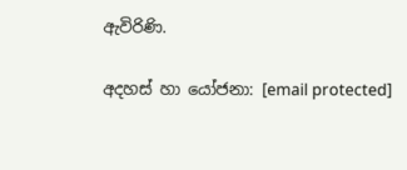ඇවිරිණි.

අදහස් හා යෝජනා: [email protected]